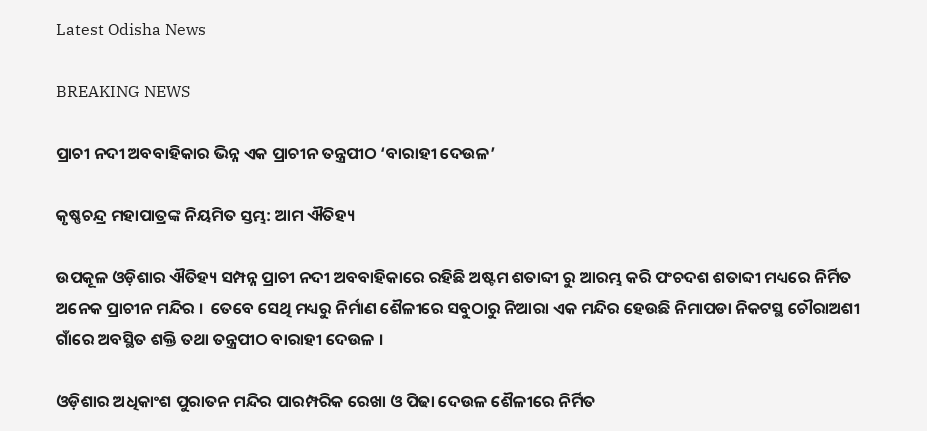Latest Odisha News

BREAKING NEWS

ପ୍ରାଚୀ ନଦୀ ଅବବାହିକାର ଭିନ୍ନ ଏକ ପ୍ରାଚୀନ ତନ୍ତ୍ରପୀଠ ‘ବାରାହୀ ଦେଉଳ’

କୃଷ୍ଣଚନ୍ଦ୍ର ମହାପାତ୍ରଙ୍କ ନିୟମିତ ସ୍ତମ୍ଭ: ଆମ ଐତିହ୍ୟ

ଉପକୂଳ ଓଡ଼ିଶାର ଐତିହ୍ୟ ସମ୍ପନ୍ନ ପ୍ରାଚୀ ନଦୀ ଅବବାହିକାରେ ରହିଛି ଅଷ୍ଟମ ଶତାବ୍ଦୀ ରୁ ଆରମ୍ଭ କରି ପଂଚଦଶ ଶତାବ୍ଦୀ ମଧ୍ୟରେ ନିର୍ମିତ ଅନେକ ପ୍ରାଚୀନ ମନ୍ଦିର ।  ତେବେ ସେଥି ମଧ୍ୟରୁ ନିର୍ମାଣ ଶୈଳୀରେ ସବୁଠାରୁ ନିଆରା ଏକ ମନ୍ଦିର ହେଉଛି ନିମାପଡା ନିକଟସ୍ଥ ଚୌରାଅଶୀ ଗାଁରେ ଅବସ୍ଥିତ ଶକ୍ତି ତଥା ତନ୍ତ୍ରପୀଠ ବାରାହୀ ଦେଉଳ ।

ଓଡ଼ିଶାର ଅଧିକାଂଶ ପୁରାତନ ମନ୍ଦିର ପାରମ୍ପରିକ ରେଖା ଓ ପିଢା ଦେଉଳ ଶୈଳୀରେ ନିର୍ମିତ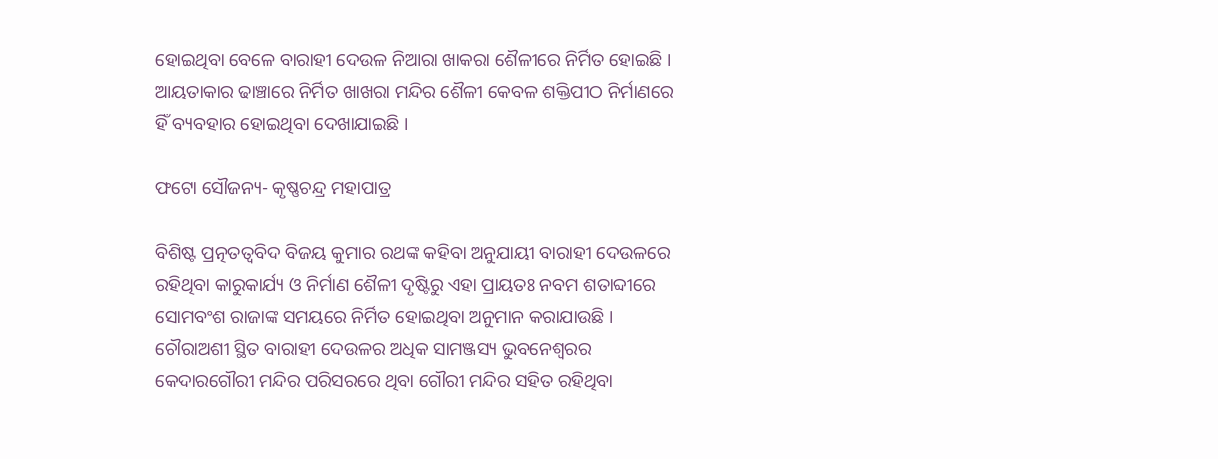ହୋଇଥିବା ବେଳେ ବାରାହୀ ଦେଉଳ ନିଆରା ଖାକରା ଶୈଳୀରେ ନିର୍ମିତ ହୋଇଛି ।  ଆୟତାକାର ଢାଞ୍ଚାରେ ନିର୍ମିତ ଖାଖରା ମନ୍ଦିର ଶୈଳୀ କେବଳ ଶକ୍ତିପୀଠ ନିର୍ମାଣରେ ହିଁ ବ୍ୟବହାର ହୋଇଥିବା ଦେଖାଯାଇଛି ।

ଫଟୋ ସୌଜନ୍ୟ- କୃଷ୍ଣଚନ୍ଦ୍ର ମହାପାତ୍ର

ବିଶିଷ୍ଟ ପ୍ରତ୍ନତତ୍ଵବିଦ ବିଜୟ କୁମାର ରଥଙ୍କ କହିବା ଅନୁଯାୟୀ ବାରାହୀ ଦେଉଳରେ ରହିଥିବା କାରୁକାର୍ଯ୍ୟ ଓ ନିର୍ମାଣ ଶୈଳୀ ଦୃଷ୍ଟିରୁ ଏହା ପ୍ରାୟତଃ ନବମ ଶତାବ୍ଦୀରେ ସୋମବଂଶ ରାଜାଙ୍କ ସମୟରେ ନିର୍ମିତ ହୋଇଥିବା ଅନୁମାନ କରାଯାଉଛି ।  ଚୌରାଅଶୀ ସ୍ଥିତ ବାରାହୀ ଦେଉଳର ଅଧିକ ସାମଞ୍ଜସ୍ୟ ଭୁବନେଶ୍ୱରର କେଦାରଗୌରୀ ମନ୍ଦିର ପରିସରରେ ଥିବା ଗୌରୀ ମନ୍ଦିର ସହିତ ରହିଥିବା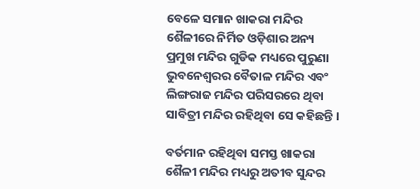ବେଳେ ସମାନ ଖାକରା ମନ୍ଦିର ଶୈଳୀରେ ନିର୍ମିତ ଓଡ଼ିଶାର ଅନ୍ୟ ପ୍ରମୁଖ ମନ୍ଦିର ଗୁଡିକ ମଧ୍ୟରେ ପୁରୁଣା ଭୁବନେଶ୍ୱରର ବୈତାଳ ମନ୍ଦିର ଏବଂ ଲିଙ୍ଗରାଜ ମନ୍ଦିର ପରିସରରେ ଥିବା ସାବିତ୍ରୀ ମନ୍ଦିର ରହିଥିବା ସେ କହିଛନ୍ତି ।

ବର୍ତମାନ ରହିଥିବା ସମସ୍ତ ଖାକରା ଶୈଳୀ ମନ୍ଦିର ମଧ୍ୟରୁ ଅତୀବ ସୁନ୍ଦର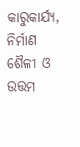କାରୁକାର୍ଯ୍ୟ, ନିର୍ମାଣ ଶୈଳୀ ଓ ଉତ୍ତମ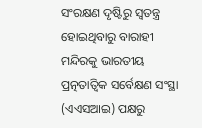ସଂରକ୍ଷଣ ଦୃଷ୍ଟିରୁ ସ୍ୱତନ୍ତ୍ର ହୋଇଥିବାରୁ ବାରାହୀ ମନ୍ଦିରକୁ ଭାରତୀୟ ପ୍ରତ୍ନତାତ୍ଵିକ ସର୍ବେକ୍ଷଣ ସଂସ୍ଥା (ଏଏସଆଇ) ପକ୍ଷରୁ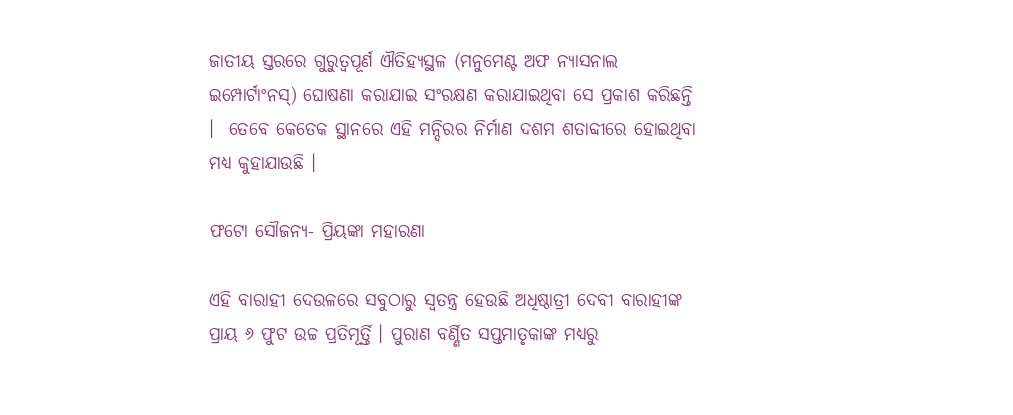ଜାତୀୟ ସ୍ତରରେ ଗୁରୁତ୍ୱପୂର୍ଣ ଐତିହ୍ୟସ୍ଥଳ (ମନୁମେଣ୍ଟ ଅଫ ନ୍ୟାସନାଲ ଇମ୍ପୋର୍ଟାଂନସ୍‌) ଘୋଷଣା କରାଯାଇ ସଂରକ୍ଷଣ କରାଯାଇଥିବା ସେ ପ୍ରକାଶ କରିଛନ୍ତି ।  ତେବେ କେତେକ ସ୍ଥାନରେ ଏହି ମନ୍ଦିରର ନିର୍ମାଣ ଦଶମ ଶତାବ୍ଦୀରେ ହୋଇଥିବା ମଧ୍ୟ କୁହାଯାଉଛି ।

ଫଟୋ ସୌଜନ୍ୟ- ପ୍ରିୟଙ୍କା ମହାରଣା

ଏହି ବାରାହୀ ଦେଉଳରେ ସବୁଠାରୁ ସ୍ୱତନ୍ତ୍ର ହେଉଛି ଅଧିଷ୍ଠାତ୍ରୀ ଦେବୀ ବାରାହୀଙ୍କ ପ୍ରାୟ ୬ ଫୁଟ ଉଚ୍ଚ ପ୍ରତିମୂର୍ତ୍ତି । ପୁରାଣ ବର୍ଣ୍ଣିତ ସପ୍ତମାତୃକାଙ୍କ ମଧ୍ୟରୁ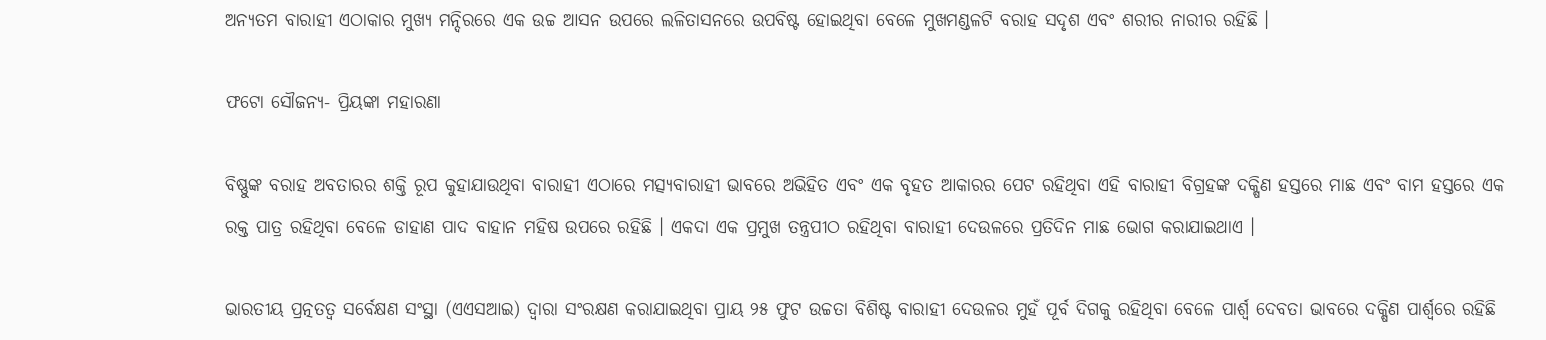ଅନ୍ୟତମ ବାରାହୀ ଏଠାକାର ମୁଖ୍ୟ ମନ୍ଦିରରେ ଏକ ଉଚ୍ଚ ଆସନ ଉପରେ ଲଳିତାସନରେ ଉପବିଷ୍ଟ ହୋଇଥିବା ବେଳେ ମୁଖମଣ୍ଡଳଟି ବରାହ ସଦୃଶ ଏବଂ ଶରୀର ନାରୀର ରହିଛି ।

ଫଟୋ ସୌଜନ୍ୟ- ପ୍ରିୟଙ୍କା ମହାରଣା

ବିଷ୍ଣୁଙ୍କ ବରାହ ଅବତାରର ଶକ୍ତି ରୂପ କୁହାଯାଉଥିବା ବାରାହୀ ଏଠାରେ ମତ୍ସ୍ୟବାରାହୀ ଭାବରେ ଅଭିହିତ ଏବଂ ଏକ ବୃହତ ଆକାରର ପେଟ ରହିଥିବା ଏହି ବାରାହୀ ବିଗ୍ରହଙ୍କ ଦକ୍ଷିଣ ହସ୍ତରେ ମାଛ ଏବଂ ବାମ ହସ୍ତରେ ଏକ ରକ୍ତ ପାତ୍ର ରହିଥିବା ବେଳେ ଡାହାଣ ପାଦ ବାହାନ ମହିଷ ଉପରେ ରହିଛି । ଏକଦା ଏକ ପ୍ରମୁଖ ତନ୍ତ୍ରପୀଠ ରହିଥିବା ବାରାହୀ ଦେଉଳରେ ପ୍ରତିଦିନ ମାଛ ଭୋଗ କରାଯାଇଥାଏ ।

ଭାରତୀୟ ପ୍ରତ୍ନତତ୍ୱ ସର୍ବେକ୍ଷଣ ସଂସ୍ଥା (ଏଏସଆଇ) ଦ୍ୱାରା ସଂରକ୍ଷଣ କରାଯାଇଥିବା ପ୍ରାୟ ୨୫ ଫୁଟ ଉଚ୍ଚତା ବିଶିଷ୍ଟ ବାରାହୀ ଦେଉଳର ମୁହଁ ପୂର୍ବ ଦିଗକୁ ରହିଥିବା ବେଳେ ପାର୍ଶ୍ୱ ଦେବତା ଭାବରେ ଦକ୍ଷିଣ ପାର୍ଶ୍ୱରେ ରହିଛି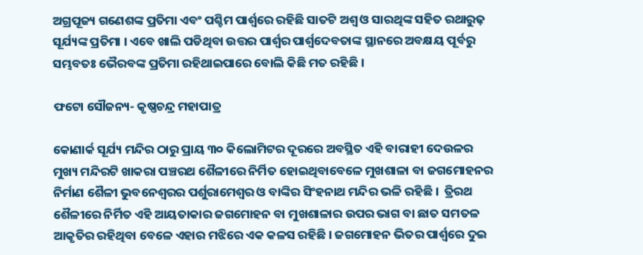ଅଗ୍ରପୂଜ୍ୟ ଗଣେଶଙ୍କ ପ୍ରତିମା ଏବଂ ପଶ୍ଚିମ ପାର୍ଶ୍ୱରେ ରହିଛି ସାତଟି ଅଶ୍ୱ ଓ ସାରଥିଙ୍କ ସହିତ ରଥାରୁଢ଼ ସୂର୍ଯ୍ୟଙ୍କ ପ୍ରତିମା । ଏବେ ଖାଲି ପଡିଥିବା ଉତ୍ତର ପାର୍ଶ୍ଵର ପାର୍ଶ୍ୱଦେବତାଙ୍କ ସ୍ଥାନରେ ଅବକ୍ଷୟ ପୂର୍ବରୁ ସମ୍ଭବତଃ ଭୈରବଙ୍କ ପ୍ରତିମା ରହିଥାଇପାରେ ବୋଲି କିଛି ମତ ରହିଛି ।

ଫଟୋ ସୌଜନ୍ୟ- କୃଷ୍ଣଚନ୍ଦ୍ର ମହାପାତ୍ର

କୋଣାର୍କ ସୂର୍ଯ୍ୟ ମନ୍ଦିର ଠାରୁ ପ୍ରାୟ ୩୦ କିଲୋମିଟର ଦୂରରେ ଅବସ୍ଥିତ ଏହି ବାରାହୀ ଦେଉଳର ମୁଖ୍ୟ ମନ୍ଦିରଟି ଖାକରା ପଞ୍ଚରଥ ଶୈଳୀରେ ନିର୍ମିତ ହୋଇଥିବାବେଳେ ମୁଖଶାଳା ବା ଜଗମୋହନର ନିର୍ମାଣ ଶୈଳୀ ଭୁବନେଶ୍ୱରର ପର୍ଶୁରାମେଶ୍ୱର ଓ ବାଙ୍କିର ସିଂହନାଥ ମନ୍ଦିର ଭଳି ରହିଛି ।  ତ୍ରିରଥ ଶୈଳୀରେ ନିର୍ମିତ ଏହି ଆୟତାକାର ଜଗମୋହନ ବା ମୁଖଶାଳାର ଉପର ଭାଗ ବା ଛାତ ସମତଳ ଆକୃତିର ରହିଥିବା ବେଳେ ଏହାର ମଝିରେ ଏକ କଳସ ରହିଛି । ଜଗମୋହନ ଭିତର ପାର୍ଶ୍ୱରେ ଦୁଇ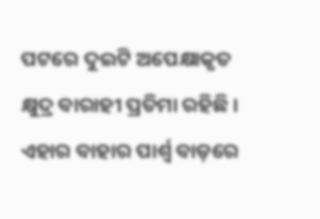ପଟରେ ଦୁଇଟି ଅପେକ୍ଷାକୃତ କ୍ଷୁଦ୍ର ବାରାହୀ ପ୍ରତିମା ରହିଛି । ଏହାର ବାହାର ପାର୍ଶ୍ୱ ବାଡ଼ରେ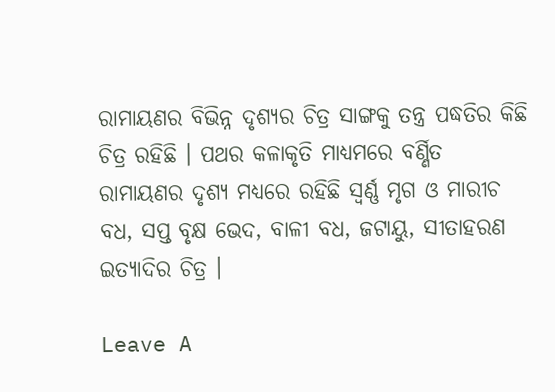ରାମାୟଣର ବିଭିନ୍ନ ଦୃଶ୍ୟର ଚିତ୍ର ସାଙ୍ଗକୁ ତନ୍ତ୍ର ପଦ୍ଧତିର କିଛି ଚିତ୍ର ରହିଛି । ପଥର କଳାକୃତି ମାଧ୍ୟମରେ ବର୍ଣ୍ଣିତ ରାମାୟଣର ଦୃଶ୍ୟ ମଧ୍ୟରେ ରହିଛି ସ୍ଵର୍ଣ୍ଣ ମୃଗ ଓ ମାରୀଚ ବଧ, ସପ୍ତ ବୃକ୍ଷ ଭେଦ, ବାଳୀ ବଧ, ଜଟାୟୁ, ସୀତାହରଣ ଇତ୍ୟାଦିର ଚିତ୍ର ।

Leave A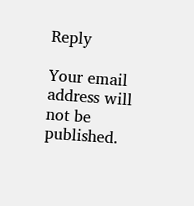Reply

Your email address will not be published.